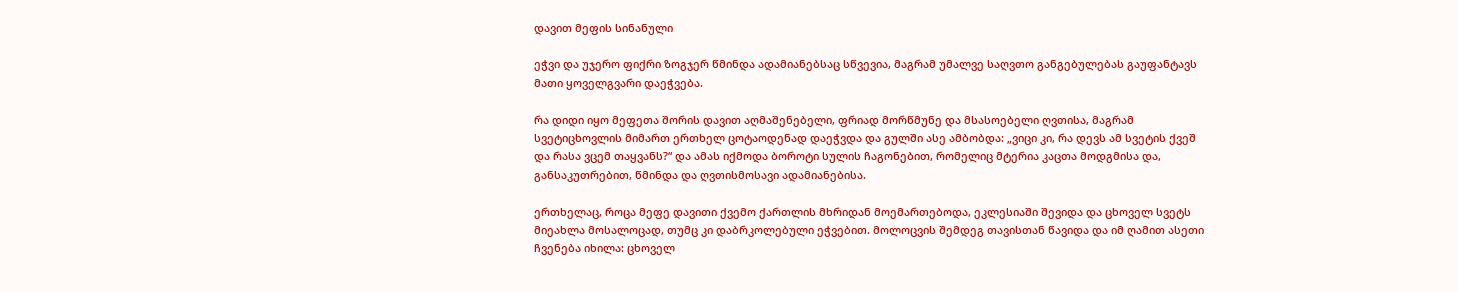დავით მეფის სინანული

ეჭვი და უჯერო ფიქრი ზოგჯერ წმინდა ადამიანებსაც სწვევია, მაგრამ უმალვე საღვთო განგებულებას გაუფანტავს მათი ყოველგვარი დაეჭვება.

რა დიდი იყო მეფეთა შორის დავით აღმაშენებელი, ფრიად მორწმუნე და მსასოებელი ღვთისა, მაგრამ სვეტიცხოვლის მიმართ ერთხელ ცოტაოდენად დაეჭვდა და გულში ასე ამბობდა: „ვიცი კი, რა დევს ამ სვეტის ქვეშ და რასა ვცემ თაყვანს?“ და ამას იქმოდა ბოროტი სულის ჩაგონებით, რომელიც მტერია კაცთა მოდგმისა და, განსაკუთრებით, წმინდა და ღვთისმოსავი ადამიანებისა.

ერთხელაც, როცა მეფე დავითი ქვემო ქართლის მხრიდან მოემართებოდა, ეკლესიაში შევიდა და ცხოველ სვეტს მიეახლა მოსალოცად, თუმც კი დაბრკოლებული ეჭვებით. მოლოცვის შემდეგ თავისთან წავიდა და იმ ღამით ასეთი ჩვენება იხილა: ცხოველ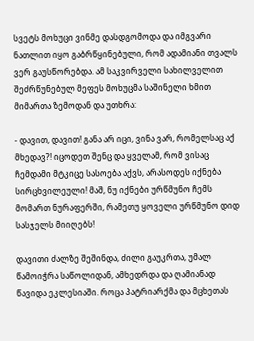სვეტს მოხუცი ვინმე დასდგომოდა და იმგვარი ნათლით იყო გაბრწყინებული, რომ ადამიანი თვალს ვერ გაუსწორებდა. ამ საკვირველი სახილველით შეძრწუნებულ მეფეს მოხუცმა საშინელი ხმით მიმართა ზემოდან და უთხრა:

- დავით, დავით! განა არ იცი, ვინა ვარ, რომელსაც აქ მხედავ?! იცოდეთ შენც და ყველამ, რომ ვისაც ჩემდამი მტკიცე სასოება აქვს, არასოდეს იქნება სირცხვილეული! მაშ, ნუ იქნები ურწმუნო ჩემს მომართ ნურაფერში, რამეთუ ყოველი ურწმუნო დიდ სასჯელს მიიღებს!

დავითი ძალზე შეშინდა, ძილი გაუკრთა, უმალ წამოიჭრა საწოლიდან, ამხედრდა და ღამიანად წავიდა ეკლესიაში. როცა პატრიარქმა და მცხეთას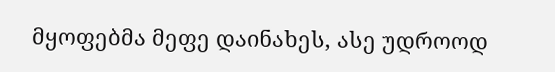მყოფებმა მეფე დაინახეს, ასე უდროოდ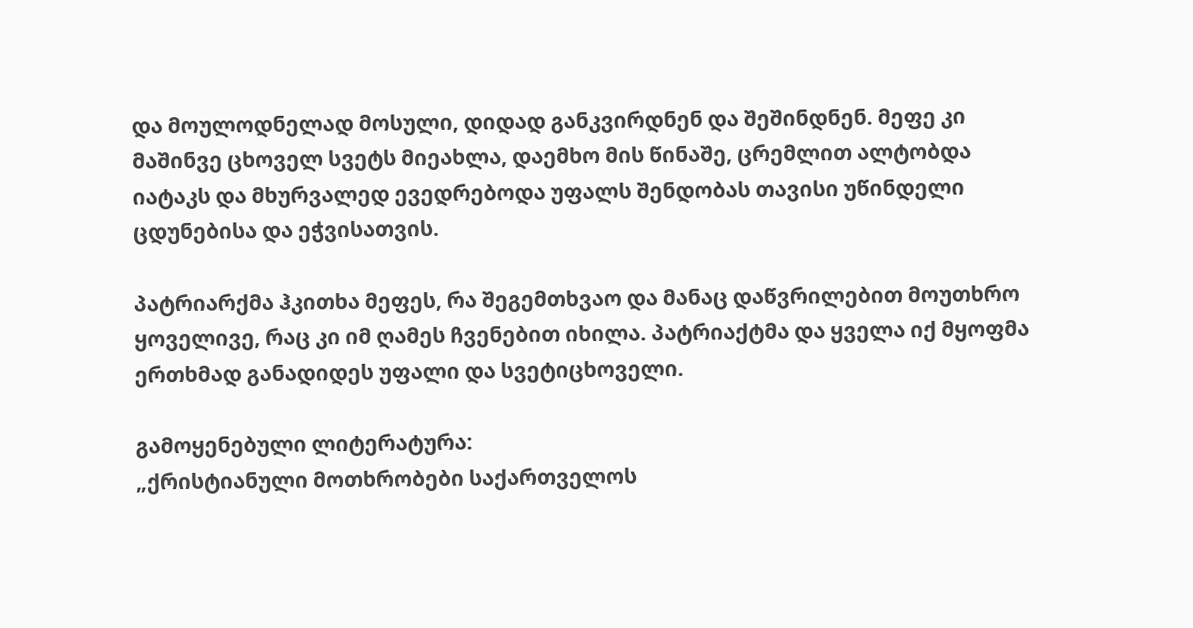და მოულოდნელად მოსული, დიდად განკვირდნენ და შეშინდნენ. მეფე კი მაშინვე ცხოველ სვეტს მიეახლა, დაემხო მის წინაშე, ცრემლით ალტობდა იატაკს და მხურვალედ ევედრებოდა უფალს შენდობას თავისი უწინდელი ცდუნებისა და ეჭვისათვის.

პატრიარქმა ჰკითხა მეფეს, რა შეგემთხვაო და მანაც დაწვრილებით მოუთხრო ყოველივე, რაც კი იმ ღამეს ჩვენებით იხილა. პატრიაქტმა და ყველა იქ მყოფმა ერთხმად განადიდეს უფალი და სვეტიცხოველი.

გამოყენებული ლიტერატურა:
„ქრისტიანული მოთხრობები საქართველოს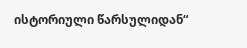ისტორიული წარსულიდან“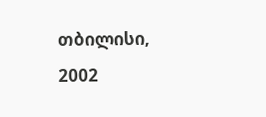თბილისი, 2002